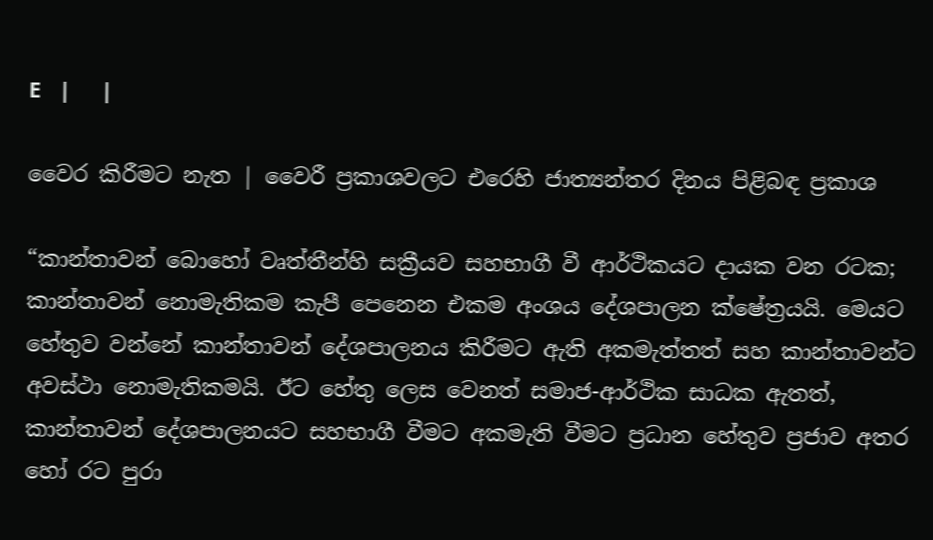E   |     |

වෛර කිරීමට නැත | වෛරී ප්‍රකාශවලට එරෙහි ජාත්‍යන්තර දිනය පිළිබඳ ප්‍රකාශ

“කාන්තාවන් බොහෝ වෘත්තීන්හි සක්‍රීයව සහභාගී වී ආර්ථිකයට දායක වන රටක; කාන්තාවන් නොමැතිකම කැපී පෙනෙන එකම අංශය දේශපාලන ක්ෂේත්‍රයයි. මෙයට හේතුව වන්නේ කාන්තාවන් දේශපාලනය කිරීමට ඇති අකමැත්තත් සහ කාන්තාවන්ට අවස්ථා නොමැතිකමයි. ඊට හේතු ලෙස වෙනත් සමාජ-ආර්ථික සාධක ඇතත්, කාන්තාවන් දේශපාලනයට සහභාගී වීමට අකමැති වීමට ප්‍රධාන හේතුව ප්‍රජාව අතර හෝ රට පුරා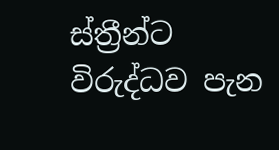ස්ත්‍රීන්ට විරුද්ධව පැන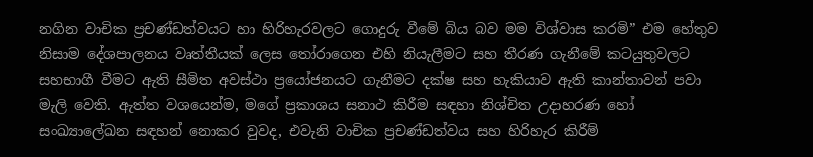නගින වාචික ප්‍රචණ්ඩත්වයට හා හිරිහැරවලට ගොදුරු වීමේ බිය බව මම විශ්වාස කරමි” එම හේතුව නිසාම දේශපාලනය වෘත්තීයක් ලෙස තෝරාගෙන එහි නියැලීමට සහ තීරණ ගැනීමේ කටයුතුවලට සහභාගී වීමට ඇති සීමිත අවස්ථා ප්‍රයෝජනයට ගැනීමට දක්ෂ සහ හැකියාව ඇති කාන්තාවන් පවා මැලි වෙති. ඇත්ත වශයෙන්ම, මගේ ප්‍රකාශය සනාථ කිරීම සඳහා නිශ්චිත උදාහරණ හෝ සංඛ්‍යාලේඛන සඳහන් නොකර වුවද, එවැනි වාචික ප්‍රචණ්ඩත්වය සහ හිරිහැර කිරීම්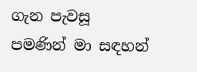ගැන පැවසූ පමණින් මා සඳහන්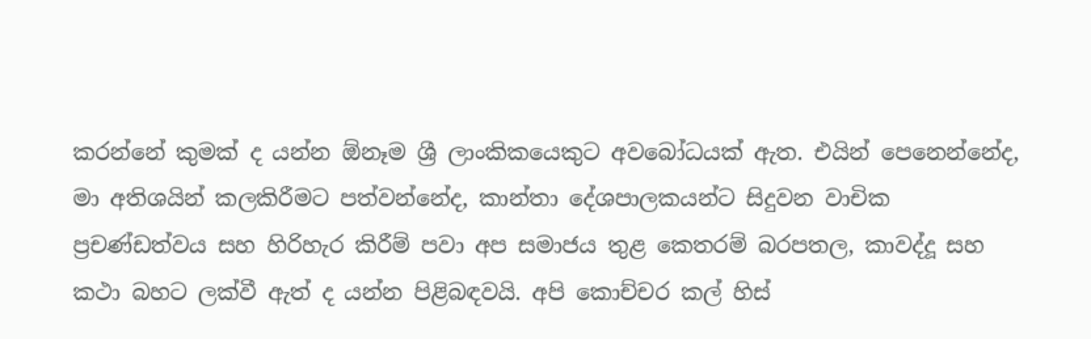කරන්නේ කුමක් ද යන්න ඕනෑම ශ්‍රී ලාංකිකයෙකුට අවබෝධයක් ඇත. එයින් පෙනෙන්නේද, මා අතිශයින් කලකිරීමට පත්වන්නේද, කාන්තා දේශපාලකයන්ට සිදුවන වාචික ප්‍රචණ්ඩත්වය සහ හිරිහැර කිරීම් පවා අප සමාජය තුළ කෙතරම් බරපතල, කාවද්දූ සහ කථා බහට ලක්වී ඇත් ද යන්න පිළිබඳවයි. අපි කොච්චර කල් හිස්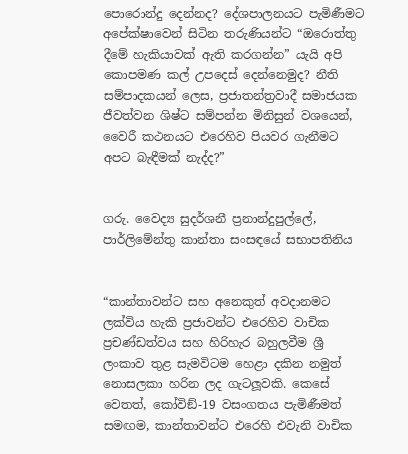පොරොන්දු දෙන්නද? දේශපාලනයට පැමිණීමට අපේක්ෂාවෙන් සිටින තරුණියන්ට “ඔරොත්තු දීමේ හැකියාවක් ඇති කරගන්න” යැයි අපි කොපමණ කල් උපදෙස් දෙන්නෙමුද? නීති සම්පාදකයන් ලෙස, ප්‍රජාතන්ත්‍රවාදී සමාජයක ජීවත්වන ශිෂ්ට සම්පන්න මිනිසුන් වශයෙන්, වෛරී කථනයට එරෙහිව පියවර ගැනීමට අපට බැඳීමක් නැද්ද?”


ගරු. වෛද්‍ය සුදර්ශනී ප්‍රනාන්දුපුල්ලේ,
පාර්ලිමේන්තු කාන්තා සංසඳයේ සභාපතිනිය


“කාන්තාවන්ට සහ අනෙකුත් අවදානමට ලක්විය හැකි ප්‍රජාවන්ට එරෙහිව වාචික ප්‍රචණ්ඩත්වය සහ හිරිහැර බහුලවීම ශ්‍රී ලංකාව තුළ සැමවිටම හෙළා දකින නමුත් නොසලකා හරින ලද ගැටලූවකි. කෙසේ වෙතත්, කෝවිඞ්-19 වසංගතය පැමිණීමත් සමඟම, කාන්තාවන්ට එරෙහි එවැනි වාචික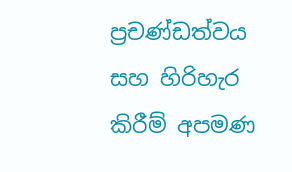ප්‍රචණ්ඩත්වය සහ හිරිහැර කිරීම් අපමණ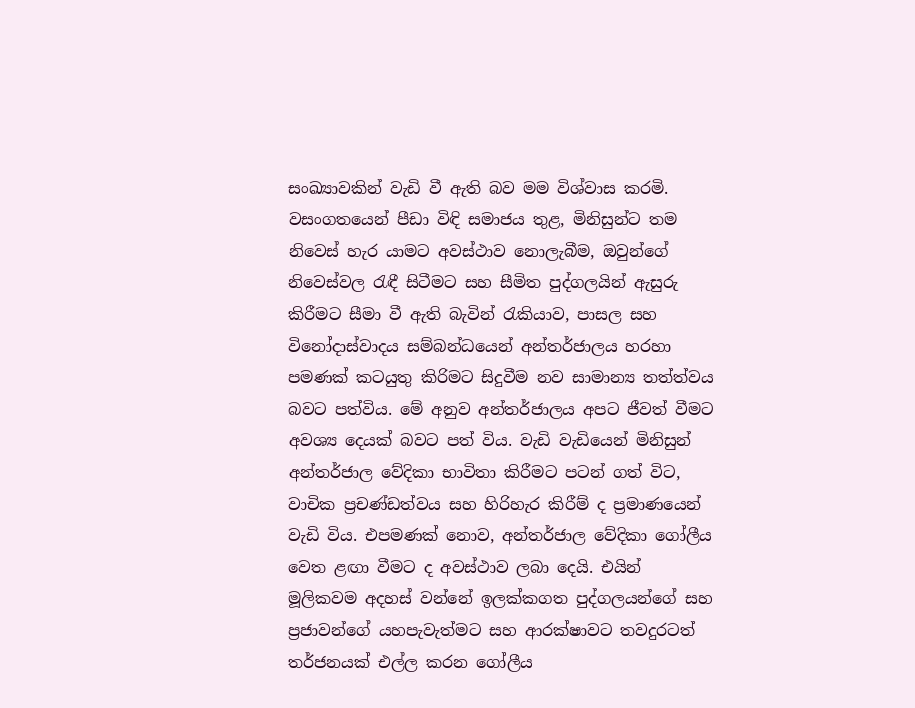සංඛ්‍යාවකින් වැඩි වී ඇති බව මම විශ්වාස කරමි. වසංගතයෙන් පීඩා විඳි සමාජය තුළ, මිනිසුන්ට තම නිවෙස් හැර යාමට අවස්ථාව නොලැබීම, ඔවුන්ගේ නිවෙස්වල රැඳී සිටීමට සහ සීමිත පුද්ගලයින් ඇසුරු කිරීමට සීමා වී ඇති බැවින් රැකියාව, පාසල සහ විනෝදාස්වාදය සම්බන්ධයෙන් අන්තර්ජාලය හරහා පමණක් කටයුතු කිරිමට සිදුවීම නව සාමාන්‍ය තත්ත්වය බවට පත්විය. මේ අනුව අන්තර්ජාලය අපට ජීවත් වීමට අවශ්‍ය දෙයක් බවට පත් විය. වැඩි වැඩියෙන් මිනිසුන් අන්තර්ජාල වේදිකා භාවිතා කිරීමට පටන් ගත් විට, වාචික ප්‍රචණ්ඩත්වය සහ හිරිහැර කිරීම් ද ප්‍රමාණයෙන් වැඩි විය. එපමණක් නොව, අන්තර්ජාල වේදිකා ගෝලීය වෙත ළඟා වීමට ද අවස්ථාව ලබා දෙයි. එයින් මූලිකවම අදහස් වන්නේ ඉලක්කගත පුද්ගලයන්ගේ සහ ප්‍රජාවන්ගේ යහපැවැත්මට සහ ආරක්ෂාවට තවදුරටත් තර්ජනයක් එල්ල කරන ගෝලීය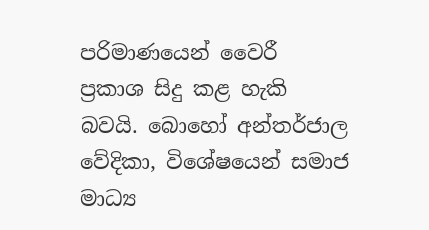පරිමාණයෙන් වෛරී ප්‍රකාශ සිදු කළ හැකි බවයි. බොහෝ අන්තර්ජාල වේදිකා, විශේෂයෙන් සමාජ මාධ්‍ය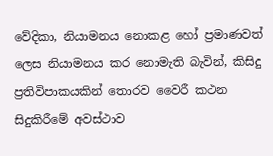වේදිකා, නියාමනය නොකළ හෝ ප්‍රමාණවත් ලෙස නියාමනය කර නොමැති බැවින්, කිසිදු ප්‍රතිවිපාකයකින් තොරව වෛරී කථන සිදුකිරීමේ අවස්ථාව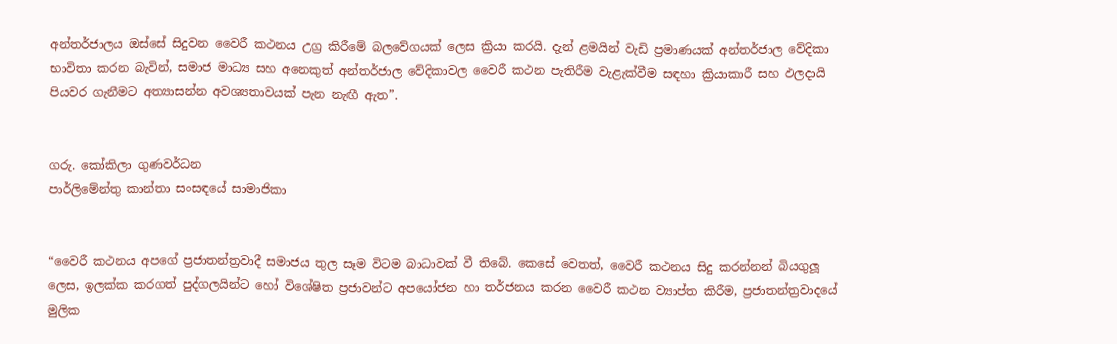අන්තර්ජාලය ඔස්සේ සිදුවන වෛරී කථනය උග්‍ර කිරීමේ බලවේගයක් ලෙස ක්‍රියා කරයි. දැන් ළමයින් වැඩි ප්‍රමාණයක් අන්තර්ජාල වේදිකා භාවිතා කරන බැවින්, සමාජ මාධ්‍ය සහ අනෙකුත් අන්තර්ජාල වේදිකාවල වෛරී කථන පැතිරීම වැළැක්වීම සඳහා ක්‍රියාකාරී සහ ඵලදායි පියවර ගැනීමට අත්‍යාසන්න අවශ්‍යතාවයක් පැන නැඟී ඇත”.


ගරු. කෝකිලා ගුණවර්ධන
පාර්ලිමේන්තු කාන්තා සංසඳයේ සාමාජිකා


“වෛරී කථනය අපගේ ප්‍රජාතන්ත්‍රවාදී සමාජය තුල සෑම විටම බාධාවක් වී තිබේ. කෙසේ වෙතත්, වෛරී කථනය සිදු කරන්නන් බියගුලූ ලෙස, ඉලක්ක කරගත් පුද්ගලයින්ට හෝ විශේෂිත ප්‍රජාවන්ට අපයෝජන හා තර්ජනය කරන වෛරී කථන ව්‍යාප්ත කිරීම, ප්‍රජාතන්ත්‍රවාදයේ මුලික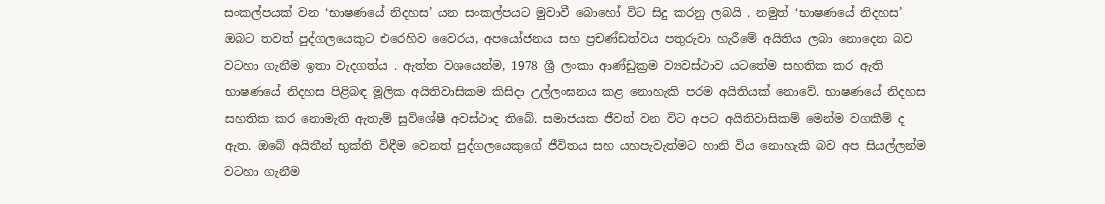සංකල්පයක් වන ‘භාෂණයේ නිදහස’ යන සංකල්පයට මුවාවී බොහෝ විට සිදු කරනු ලබයි . නමුත් ‘භාෂණයේ නිදහස’ ඔබට තවත් පුද්ගලයෙකුට එරෙහිව වෛරය, අපයෝජනය සහ ප්‍රචණ්ඩත්වය පතුරුවා හැරීමේ අයිතිය ලබා නොදෙන බව වටහා ගැනීම ඉතා වැදගත්ය . ඇත්ත වශයෙන්ම, 1978 ශ්‍රී ලංකා ආණ්ඩුක්‍රම ව්‍යවස්ථාව යටතේම සහතික කර ඇති භාෂණයේ නිදහස පිළිබඳ මූලික අයිතිවාසිකම කිසිදා උල්ලංඝනය කළ නොහැකි පරම අයිතියක් නොවේ. භාෂණයේ නිදහස සහතික කර නොමැති ඇතැම් සුවිශේෂී අවස්ථාද තිබේ. සමාජයක ජීවත් වන විට අපට අයිතිවාසිකම් මෙන්ම වගකීම් ද ඇත. ඔබේ අයිතීන් භුක්ති විඳීම වෙනත් පුද්ගලයෙකුගේ ජීවිතය සහ යහපැවැත්මට හානි විය නොහැකි බව අප සියල්ලන්ම වටහා ගැනීම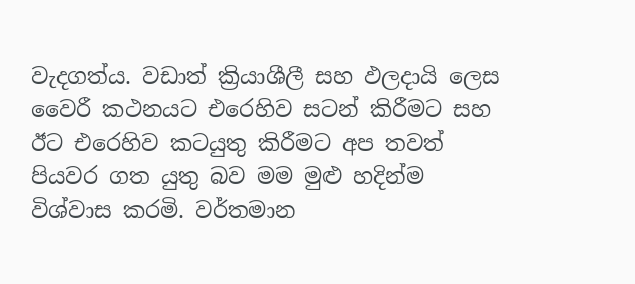වැදගත්ය. වඩාත් ක්‍රියාශීලී සහ ඵලදායි ලෙස වෛරී කථනයට එරෙහිව සටන් කිරීමට සහ ඊට එරෙහිව කටයුතු කිරීමට අප තවත් පියවර ගත යුතු බව මම මුළු හදින්ම විශ්වාස කරමි. වර්තමාන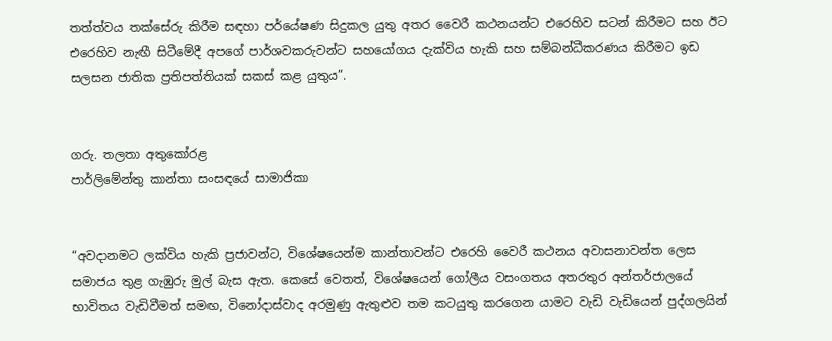තත්ත්වය තක්සේරු කිරීම සඳහා පර්යේෂණ සිදුකල යුතු අතර වෛරී කථනයන්ට එරෙහිව සටන් කිරීමට සහ ඊට එරෙහිව නැඟී සිටීමේදී අපගේ පාර්ශවකරුවන්ට සහයෝගය දැක්විය හැකි සහ සම්බන්ධීකරණය කිරීමට ඉඩ සලසන ජාතික ප්‍රතිපත්තියක් සකස් කළ යුතුය”.


ගරු. තලතා අතුකෝරළ
පාර්ලිමේන්තු කාන්තා සංසඳයේ සාමාජිකා


“අවදානමට ලක්විය හැකි ප්‍රජාවන්ට, විශේෂයෙන්ම කාන්තාවන්ට එරෙහි වෛරී කථනය අවාසනාවන්ත ලෙස සමාජය තුළ ගැඹුරු මුල් බැස ඇත. කෙසේ වෙතත්, විශේෂයෙන් ගෝලීය වසංගතය අතරතුර අන්තර්ජාලයේ භාවිතය වැඩිවීමත් සමඟ, විනෝදාස්වාද අරමුණු ඇතුළුව තම කටයුතු කරගෙන යාමට වැඩි වැඩියෙන් පුද්ගලයින්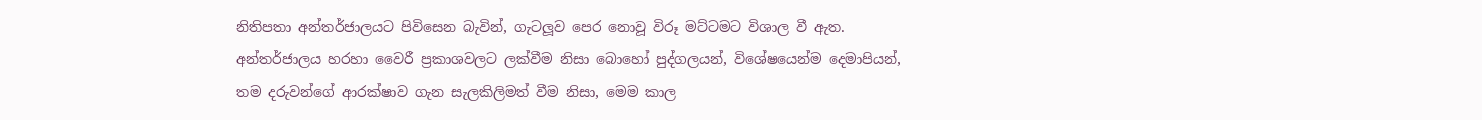නිතිපතා අන්තර්ජාලයට පිවිසෙන බැවින්, ගැටලූව පෙර නොවූ විරූ මට්ටමට විශාල වී ඇත. අන්තර්ජාලය හරහා වෛරී ප්‍රකාශවලට ලක්වීම නිසා බොහෝ පුද්ගලයන්, විශේෂයෙන්ම දෙමාපියන්, තම දරුවන්ගේ ආරක්ෂාව ගැන සැලකිලිමත් වීම නිසා, මෙම කාල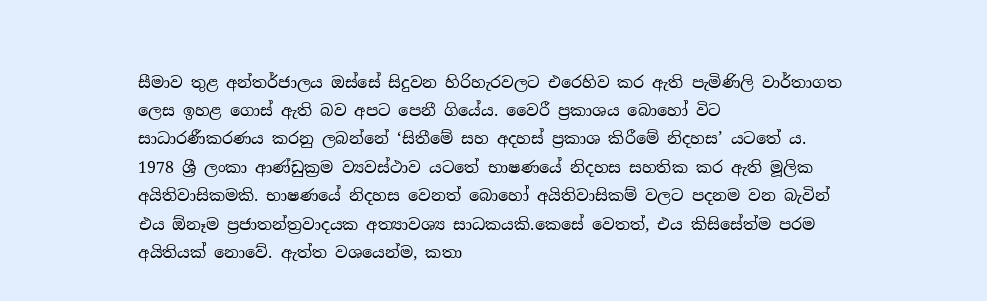සීමාව තුළ අන්තර්ජාලය ඔස්සේ සිදුවන හිරිහැරවලට එරෙහිව කර ඇති පැමිණිලි වාර්තාගත ලෙස ඉහළ ගොස් ඇති බව අපට පෙනී ගියේය. වෛරී ප්‍රකාශය බොහෝ විට සාධාරණීකරණය කරනු ලබන්නේ ‘සිතීමේ සහ අදහස් ප්‍රකාශ කිරීමේ නිදහස’ යටතේ ය. 1978 ශ්‍රී ලංකා ආණ්ඩුක්‍රම ව්‍යවස්ථාව යටතේ භාෂණයේ නිදහස සහතික කර ඇති මූලික අයිතිවාසිකමකි. භාෂණයේ නිදහස වෙනත් බොහෝ අයිතිවාසිකම් වලට පදනම වන බැවින් එය ඕනෑම ප්‍රජාතන්ත්‍රවාදයක අත්‍යාවශ්‍ය සාධකයකි.කෙසේ වෙතත්, එය කිසිසේත්ම පරම අයිතියක් නොවේ. ඇත්ත වශයෙන්ම, කතා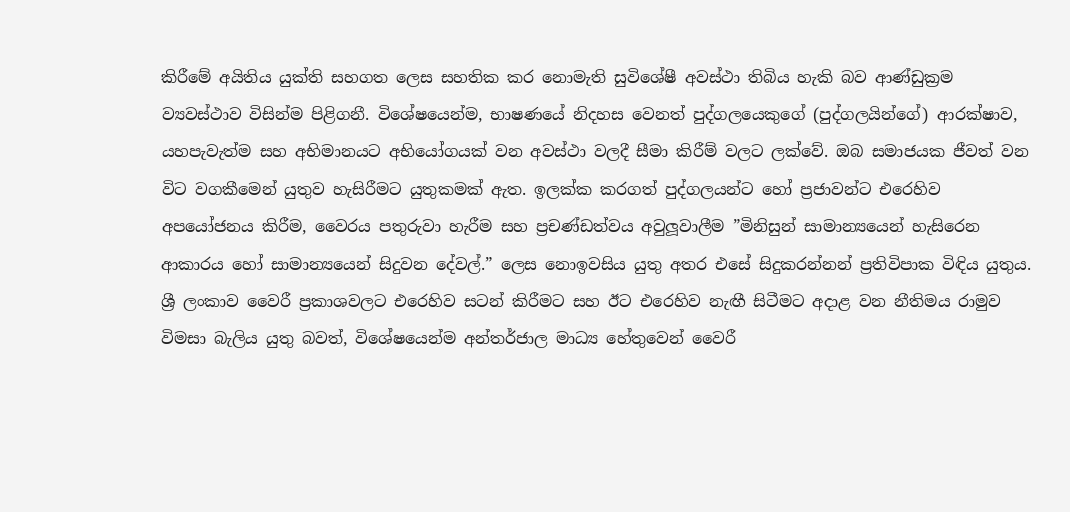කිරීමේ අයිතිය යුක්ති සහගත ලෙස සහතික කර නොමැති සුවිශේෂී අවස්ථා තිබිය හැකි බව ආණ්ඩුක්‍රම ව්‍යවස්ථාව විසින්ම පිළිගනී. විශේෂයෙන්ම, භාෂණයේ නිදහස වෙනත් පුද්ගලයෙකුගේ (පුද්ගලයින්ගේ) ආරක්ෂාව, යහපැවැත්ම සහ අභිමානයට අභියෝගයක් වන අවස්ථා වලදී සීමා කිරීම් වලට ලක්වේ. ඔබ සමාජයක ජීවත් වන විට වගකීමෙන් යුතුව හැසිරීමට යුතුකමක් ඇත. ඉලක්ක කරගත් පුද්ගලයන්ට හෝ ප්‍රජාවන්ට එරෙහිව අපයෝජනය කිරීම, වෛරය පතුරුවා හැරීම සහ ප්‍රචණ්ඩත්වය අවුලූවාලීම ”මිනිසුන් සාමාන්‍යයෙන් හැසිරෙන ආකාරය හෝ සාමාන්‍යයෙන් සිදුවන දේවල්.” ලෙස නොඉවසිය යුතු අතර එසේ සිදුකරන්නන් ප්‍රතිවිපාක විඳිය යුතුය. ශ්‍රී ලංකාව වෛරී ප්‍රකාශවලට එරෙහිව සටන් කිරීමට සහ ඊට එරෙහිව නැඟී සිටීමට අදාළ වන නීතිමය රාමුව විමසා බැලිය යුතු බවත්, විශේෂයෙන්ම අන්තර්ජාල මාධ්‍ය හේතුවෙන් වෛරී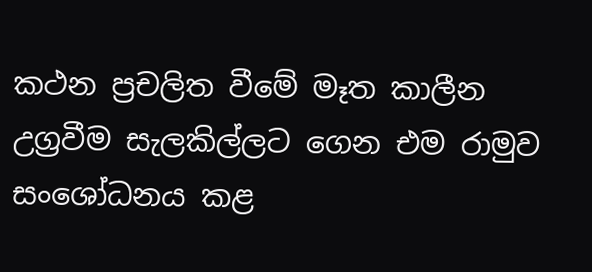කථන ප්‍රචලිත වීමේ මෑත කාලීන උග්‍රවීම සැලකිල්ලට ගෙන එම රාමුව සංශෝධනය කළ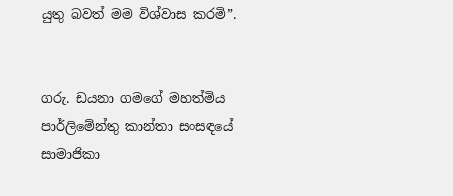යුතු බවත් මම විශ්වාස කරමි”.


ගරු. ඩයනා ගමගේ මහත්මිය
පාර්ලිමේන්තු කාන්තා සංසඳයේ සාමාජිකා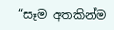“සෑම අතකින්ම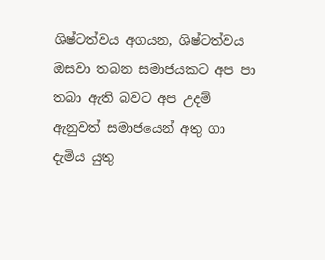ශිෂ්ටත්වය අගයන, ශිෂ්ටත්වය ඔසවා තබන සමාජයකට අප පා තබා ඇති බවට අප උදම් ඇනුවත් සමාජයෙන් අතු ගා දැමිය යුතු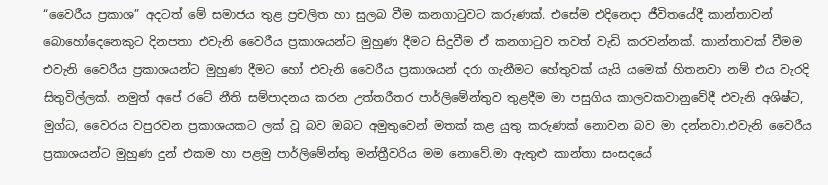“වෛරීය ප්‍රකාශ” අදටත් මේ සමාජය තුළ ප්‍රචලිත හා සුලබ වීම කනගාටුවට කරුණක්. එසේම එදිනෙදා ජීවිතයේදී කාන්තාවන් බොහෝදෙනෙකුට දිනපතා එවැනි වෛරීය ප්‍රකාශයන්ට මුහුණ දීමට සිදුවීම ඒ කනගාටුව තවත් වැඩි කරවන්නක්. කාන්තාවක් වීමම එවැනි වෛරීය ප්‍රකාශයන්ට මුහුණ දීමට හෝ එවැනි වෛරීය ප්‍රකාශයන් දරා ගැනීමට හේතුවක් යැයි යමෙක් හිතනවා නම් එය වැරදි සිතුවිල්ලක්. නමුත් අපේ රටේ නීති සම්පාදනය කරන උත්තරීතර පාර්ලිමේන්තුව තුළදීම මා පසුගිය කාලවකවානුවේදී එවැනි අශිෂ්ට, මුග්ධ, වෛරය වපුරවන ප්‍රකාශයකට ලක් වූ බව ඔබට අමුතුවෙන් මතක් කළ යුතු කරුණක් නොවන බව මා දන්නවා.එවැනි වෛරීය ප්‍රකාශයන්ට මුහුණ දුන් එකම හා පළමු පාර්ලිමේන්තු මන්ත්‍රීවරිය මම නොවේ.මා ඇතුළු කාන්තා සංසදයේ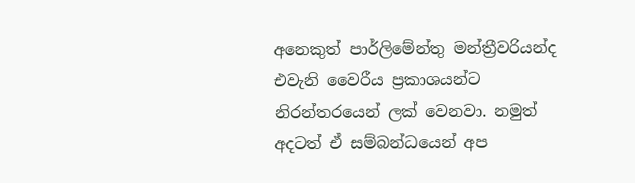අනෙකුත් පාර්ලිමේන්තු මන්ත්‍රීවරියන්ද එවැනි වෛරීය ප්‍රකාශයන්ට නිරන්තරයෙන් ලක් වෙනවා. නමුත් අදටත් ඒ සම්බන්ධයෙන් අප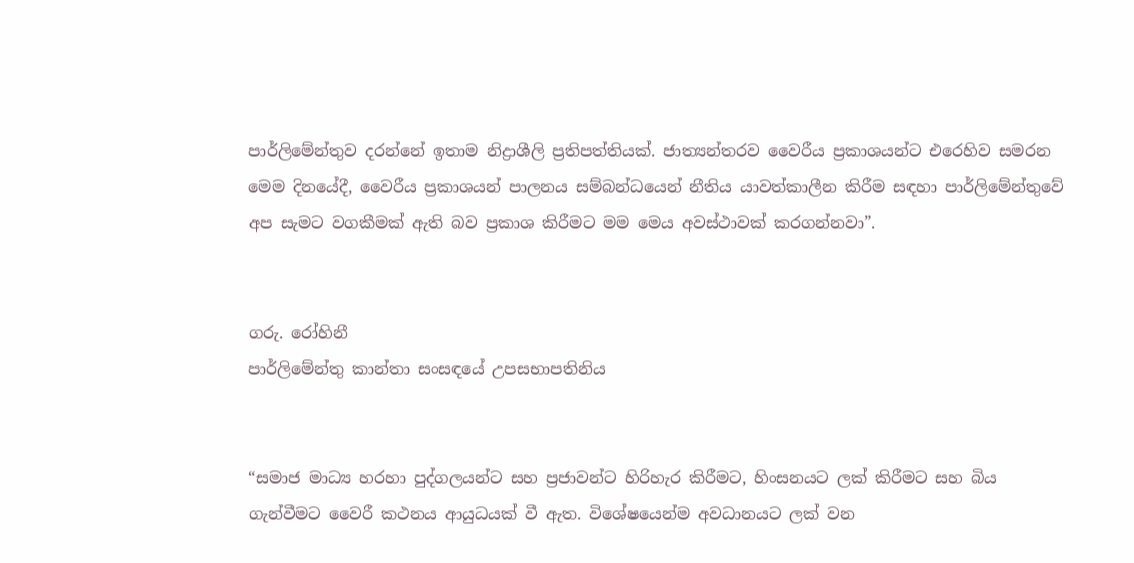පාර්ලිමේන්තුව දරන්නේ ඉතාම නිද්‍රාශීලි ප්‍රතිපත්තියක්. ජාත්‍යන්තරව වෛරීය ප්‍රකාශයන්ට එරෙහිව සමරන මෙම දිනයේදී, වෛරීය ප්‍රකාශයන් පාලනය සම්බන්ධයෙන් නීතිය යාවත්කාලීන කිරීම සඳහා පාර්ලිමේන්තුවේ අප සැමට වගකීමක් ඇති බව ප්‍රකාශ කිරීමට මම මෙය අවස්ථාවක් කරගන්නවා”.


ගරු. රෝහිනී
පාර්ලිමේන්තු කාන්තා සංසඳයේ උපසභාපතිනිය


“සමාජ මාධ්‍ය හරහා පුද්ගලයන්ට සහ ප්‍රජාවන්ට හිරිහැර කිරීමට, හිංසනයට ලක් කිරීමට සහ බිය ගැන්වීමට වෛරී කථනය ආයුධයක් වී ඇත. විශේෂයෙන්ම අවධානයට ලක් වන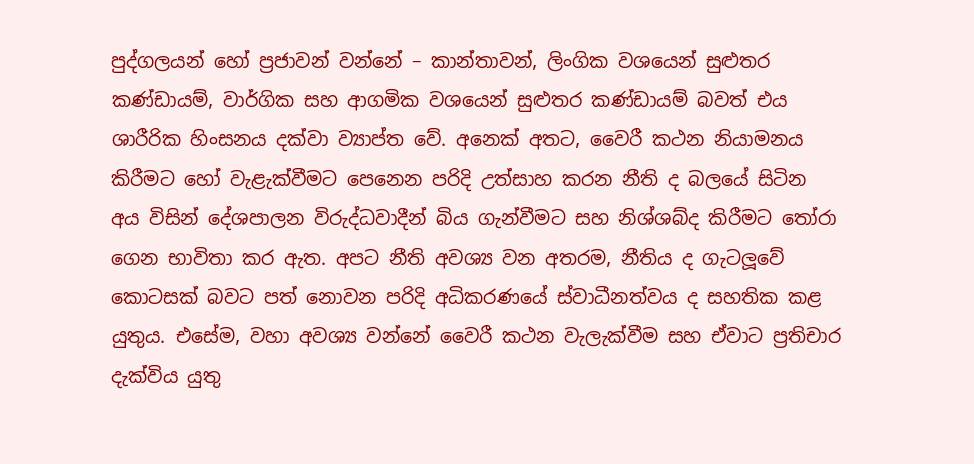පුද්ගලයන් හෝ ප්‍රජාවන් වන්නේ – කාන්තාවන්, ලිංගික වශයෙන් සුළුතර කණ්ඩායම්, වාර්ගික සහ ආගමික වශයෙන් සුළුතර කණ්ඩායම් බවත් එය ශාරීරික හිංසනය දක්වා ව්‍යාප්ත වේ. අනෙක් අතට, වෛරී කථන නියාමනය කිරීමට හෝ වැළැක්වීමට පෙනෙන පරිදි උත්සාහ කරන නීති ද බලයේ සිටින අය විසින් දේශපාලන විරුද්ධවාදීන් බිය ගැන්වීමට සහ නිශ්ශබ්ද කිරීමට තෝරා ගෙන භාවිතා කර ඇත. අපට නීති අවශ්‍ය වන අතරම, නීතිය ද ගැටලූවේ කොටසක් බවට පත් නොවන පරිදි අධිකරණයේ ස්වාධීනත්වය ද සහතික කළ යුතුය. එසේම, වහා අවශ්‍ය වන්නේ වෛරී කථන වැලැක්වීම සහ ඒවාට ප්‍රතිචාර දැක්විය යුතු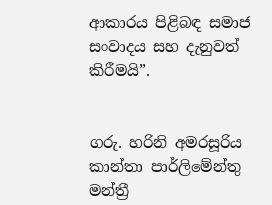ආකාරය පිළිබඳ සමාජ සංවාදය සහ දැනුවත් කිරීමයි”.


ගරු. හරිනි අමරසූරිය
කාන්තා පාර්ලිමේන්තු මන්ත්‍රී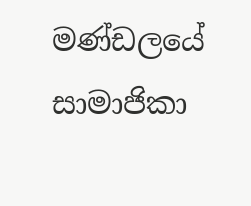මණ්ඩලයේ සාමාජිකා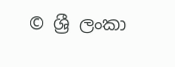© ශ්‍රී ලංකා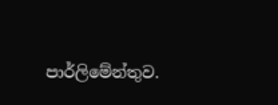පාර්ලි‌මේන්තුව.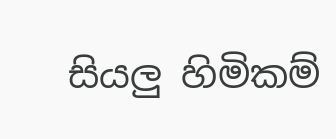සියලු හිමිකම්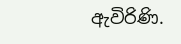ඇවිරිණි.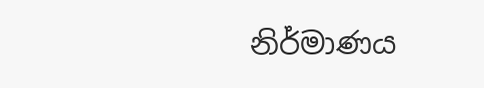නිර්මාණය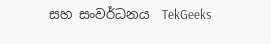සහ සංවර්ධනය  TekGeeks